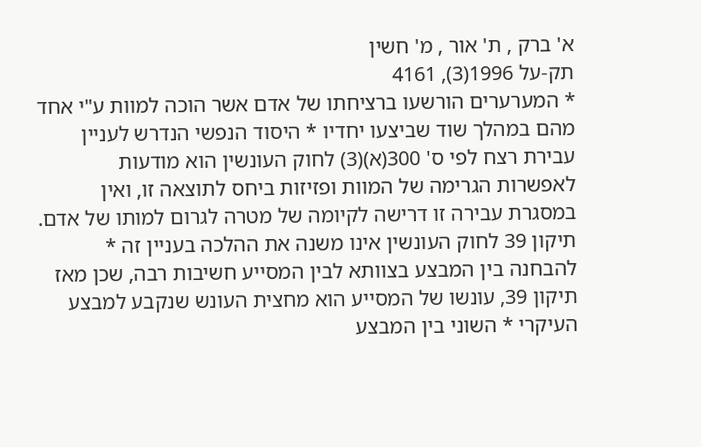א' ברק , ת' אור , מ' חשין
תק-על 1996(3), 4161
* המערערים הורשעו ברציחתו של אדם אשר הוכה למוות ע"י אחד מהם במהלך שוד שביצעו יחדיו * היסוד הנפשי הנדרש לעניין עבירת רצח לפי ס' 300(א)(3) לחוק העונשין הוא מודעות לאפשרות הגרימה של המוות ופזיזות ביחס לתוצאה זו, ואין במסגרת עבירה זו דרישה לקיומה של מטרה לגרום למותו של אדם. תיקון 39 לחוק העונשין אינו משנה את ההלכה בעניין זה * להבחנה בין המבצע בצוותא לבין המסייע חשיבות רבה, שכן מאז תיקון 39, עונשו של המסייע הוא מחצית העונש שנקבע למבצע העיקרי * השוני בין המבצע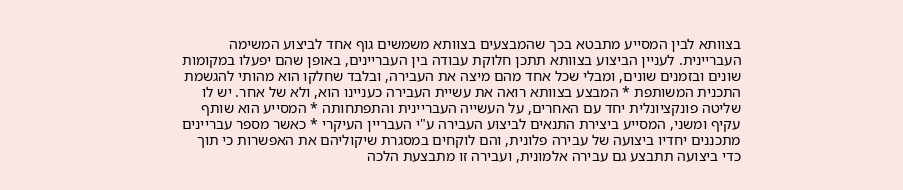בצוותא לבין המסייע מתבטא בכך שהמבצעים בצוותא משמשים גוף אחד לביצוע המשימה העבריינית. לעניין הביצוע בצוותא תתכן חלוקת עבודה בין העבריינים, באופן שהם יפעלו במקומות שונים ובזמנים שונים, ומבלי שכל אחד מהם מיצה את העבירה, ובלבד שחלקו הוא מהותי להגשמת התכנית המשותפת * המבצע בצוותא רואה את עשיית העבירה כעניינו הוא, ולא של אחר. יש לו שליטה פונקציונלית יחד עם האחרים, על העשייה העבריינית והתפתחותה * המסייע הוא שותף עקיף ומשני, המסייע ביצירת התנאים לביצוע העבירה ע"י העבריין העיקרי * כאשר מספר עבריינים מתכננים יחדיו ביצועה של עבירה פלונית, והם לוקחים במסגרת שיקוליהם את האפשרות כי תוך כדי ביצועה תתבצע גם עבירה אלמונית, ועבירה זו מתבצעת הלכה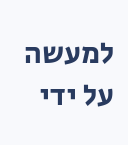למעשה על ידי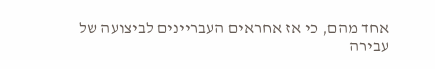אחד מהם, כי אז אחראים העבריינים לביצועה של עבירה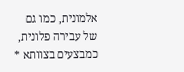אלמונית, כמו גם של עבירה פלונית, כמבצעים בצוותא *